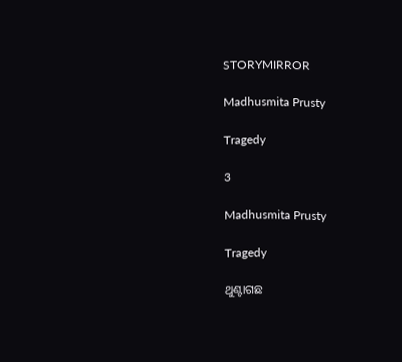STORYMIRROR

Madhusmita Prusty

Tragedy

3

Madhusmita Prusty

Tragedy

ଥୁଣ୍ଟାଗଛ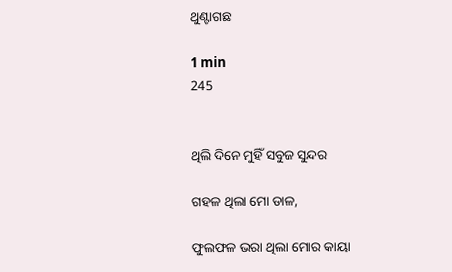ଥୁଣ୍ଟାଗଛ

1 min
245


ଥିଲି ଦିନେ ମୁହିଁ ସବୁଜ ସୁନ୍ଦର

ଗହଳ ଥିଲା ମୋ ଡାଳ,

ଫୁଲଫଳ ଭରା ଥିଲା ମୋର କାୟା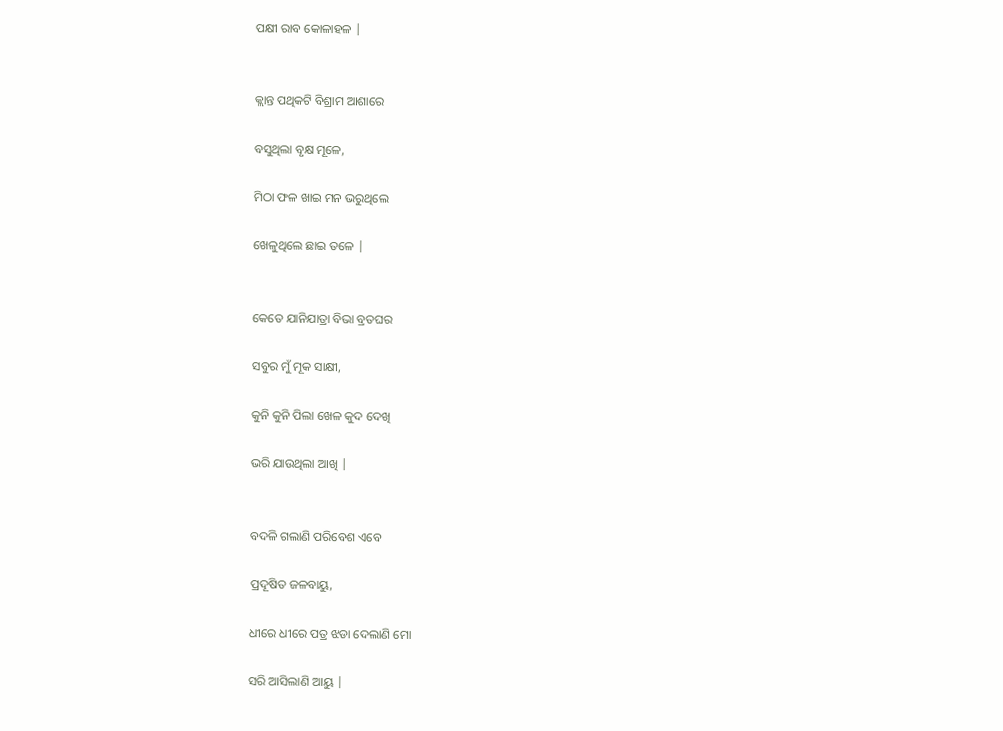ପକ୍ଷୀ ରାବ କୋଳାହଳ |


କ୍ଲାନ୍ତ ପଥିକଟି ବିଶ୍ରାମ ଆଶାରେ

ବସୁଥିଲା ବୃକ୍ଷ ମୂଳେ,

ମିଠା ଫଳ ଖାଇ ମନ ଭରୁଥିଲେ

ଖେଳୁଥିଲେ ଛାଇ ତଳେ |


କେତେ ଯାନିଯାତ୍ରା ବିଭା ବ୍ରତଘର

ସବୁର ମୁଁ ମୂକ ସାକ୍ଷୀ,

କୁନି କୁନି ପିଲା ଖେଳ କୁଦ ଦେଖି

ଭରି ଯାଉଥିଲା ଆଖି |


ବଦଳି ଗଲାଣି ପରିବେଶ ଏବେ

ପ୍ରଦୂଷିତ ଜଳବାୟୁ,

ଧୀରେ ଧୀରେ ପତ୍ର ଝଡା ଦେଲାଣି ମୋ

ସରି ଆସିଲାଣି ଆୟୁ |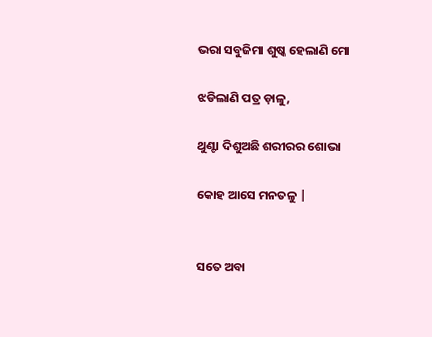ଭରା ସବୁଜିମା ଶୁଷ୍କ ହେଲାଣି ମୋ

ଝଡିଲାଣି ପତ୍ର ଡ଼ାଳୁ,

ଥୁଣ୍ଟା ଦିଶୁଅଛି ଶରୀରର ଶୋଭା

କୋହ ଆସେ ମନତଳୁ |


ସତେ ଅବା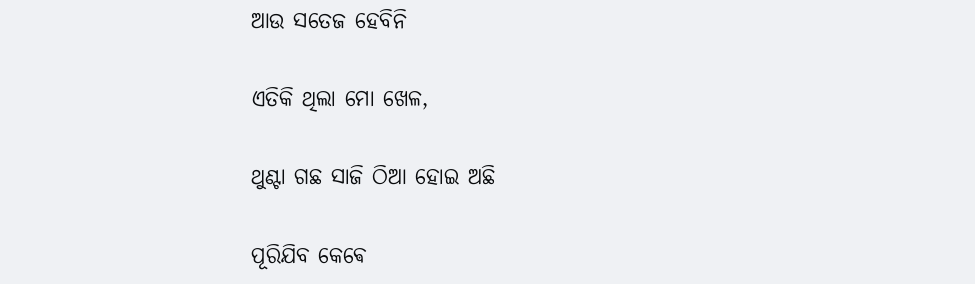ଆଉ ସତେଜ ହେବିନି

ଏତିକି ଥିଲା ମୋ ଖେଳ,

ଥୁଣ୍ଟା ଗଛ ସାଜି ଠିଆ ହୋଇ ଅଛି

ପୂରିଯିବ କେଵେ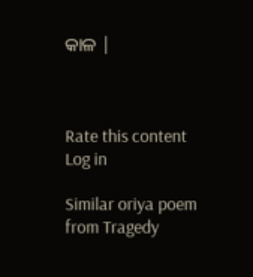କାଳ |



Rate this content
Log in

Similar oriya poem from Tragedy